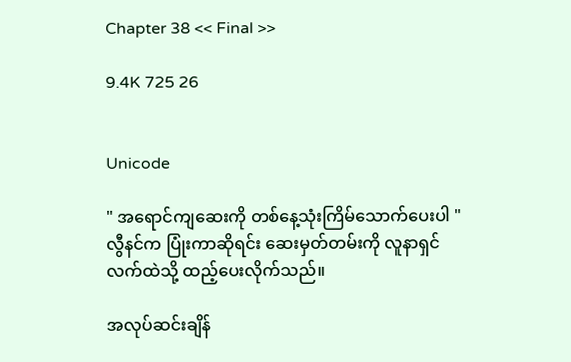Chapter 38 << Final >>

9.4K 725 26


Unicode

" အရောင်ကျဆေးကို တစ်နေ့သုံးကြိမ်သောက်ပေးပါ "
လွီနင်က ပြုံးကာဆိုရင်း ဆေးမှတ်တမ်းကို လူနာရှင်လက်ထဲသို့ ထည့်ပေးလိုက်သည်။

အလုပ်ဆင်းချိန်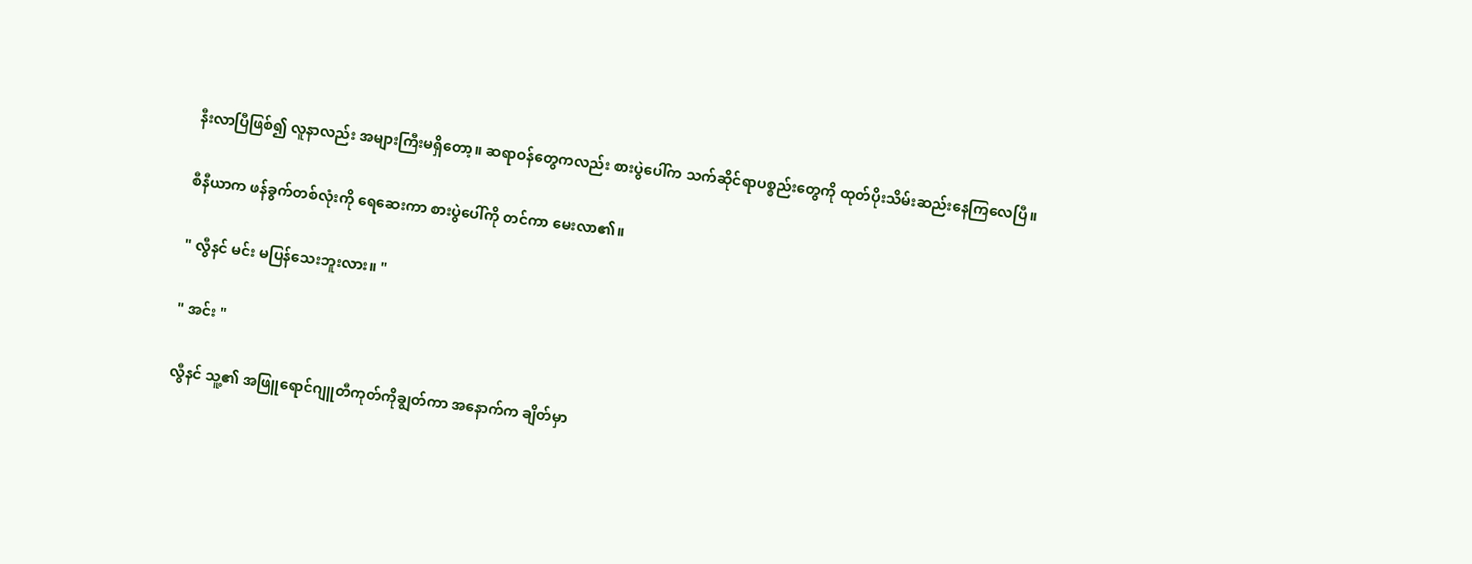နီးလာပြီဖြစ်၍ လူနာလည်း အများကြီးမရှိတော့။ ဆရာဝန်တွေကလည်း စားပွဲပေါ်က သက်ဆိုင်ရာပစ္စည်းတွေကို ထုတ်ပိုးသိမ်းဆည်းနေကြလေပြီ။

စီနီယာက ဖန်ခွက်တစ်လုံးကို ရေဆေးကာ စားပွဲပေါ်ကို တင်ကာ မေးလာ၏။

" လွီနင် မင်း မပြန်သေးဘူးလား။ "

" အင်း "

လွီနင် သူ့၏ အဖြူရောင်ဂျူတီကုတ်ကိုချွတ်ကာ အနောက်က ချိတ်မှာ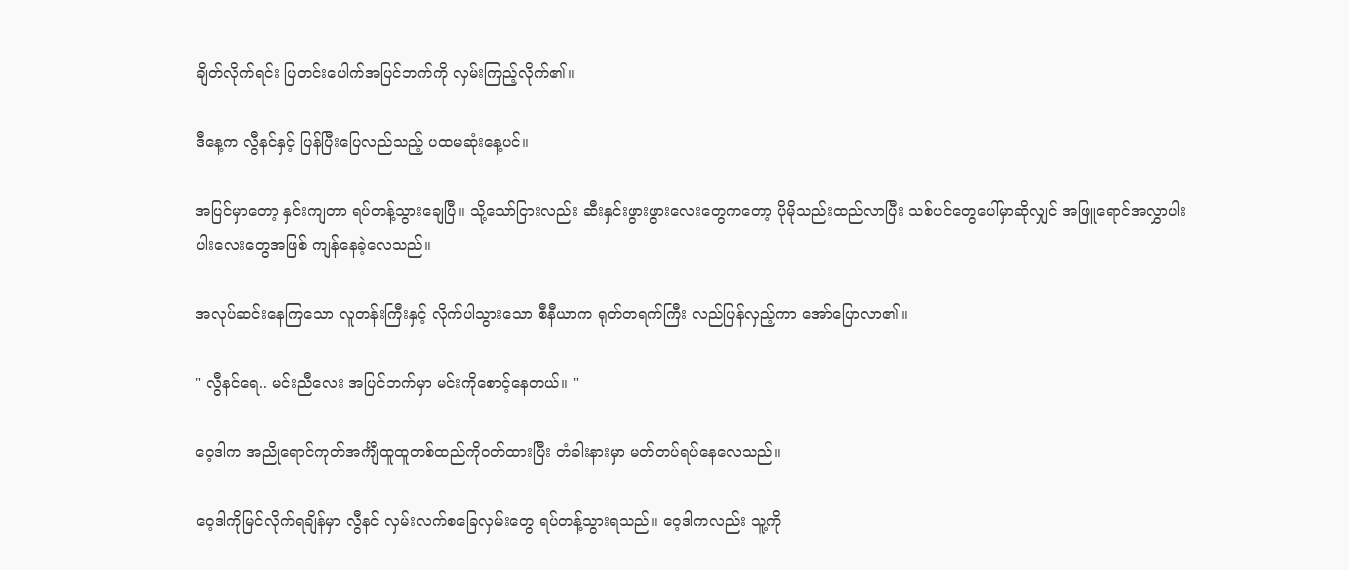ချိတ်လိုက်ရင်း ပြတင်းပေါက်အပြင်ဘက်ကို လှမ်းကြည့်လိုက်၏။

ဒီနေ့က လွီနင်နှင့် ပြန်ပြီးပြေလည်သည့် ပထမဆုံးနေ့ပင်။

အပြင်မှာတော့ နှင်းကျတာ ရပ်တန့်သွားချေပြီ။ သို့သော်ငြားလည်း ဆီးနှင်းဖွားဖွားလေးတွေကတော့ ပိုမိုသည်းထည်လာပြီး သစ်ပင်တွေပေါ်မှာဆိုလျှင် အဖြူရောင်အလွှာပါးပါးလေးတွေအဖြစ် ကျန်နေခဲ့လေသည်။

အလုပ်ဆင်းနေကြသော လူတန်းကြီးနှင့် လိုက်ပါသွားသော စီနီယာက ရုတ်တရက်ကြီး လည်ပြန်လှည့်ကာ အော်ပြောလာ၏။

" လွီနင်ရေ.. မင်းညီလေး အပြင်ဘက်မှာ မင်းကိုစောင့်နေတယ်။ "

ဝေ့ဒါက အညိုရောင်ကုတ်အင်္ကျီထူထူတစ်ထည်ကိုဝတ်ထားပြီး တံခါးနားမှာ မတ်တပ်ရပ်နေလေသည်။

ဝေ့ဒါကိုမြင်လိုက်ရချိန်မှာ လွီနင် လှမ်းလက်စခြေလှမ်းတွေ ရပ်တန့်သွားရသည်။ ဝေ့ဒါကလည်း သူ့ကို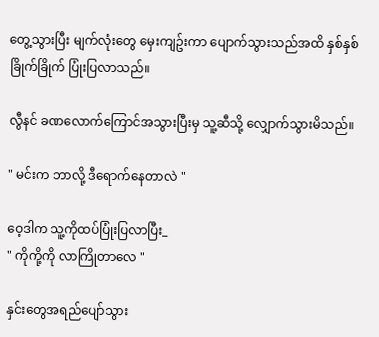တွေ့သွားပြီး မျက်လုံးတွေ မှေးကျဥ်းကာ ပျောက်သွားသည်အထိ နှစ်နှစ်ခြိုက်ခြိုက် ပြုံးပြလာသည်။

လွီနင် ခဏလောက်ကြောင်အသွားပြီးမှ သူ့ဆီသို့ လျှောက်သွားမိသည်။

" မင်းက ဘာလို့ ဒီရောက်နေတာလဲ "

ဝေ့ဒါက သူ့ကိုထပ်ပြုံးပြလာပြီး_
" ကိုကို့ကို လာကြိုတာလေ "

နှင်းတွေအရည်ပျော်သွား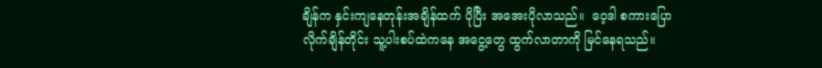ချိန်က နှင်းကျနေတုန်းအချိန်ထက် ပိုပြီး အအေးပိုလာသည်။  ဝေ့ဒါ စကားပြောလိုက်ချိန်တိုင်း သူ့ပါးစပ်ထဲကနေ အငွေ့တွေ ထွက်လာတာကို မြင်နေရသည်။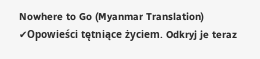Nowhere to Go (Myanmar Translation) ✔Opowieści tętniące życiem. Odkryj je teraz